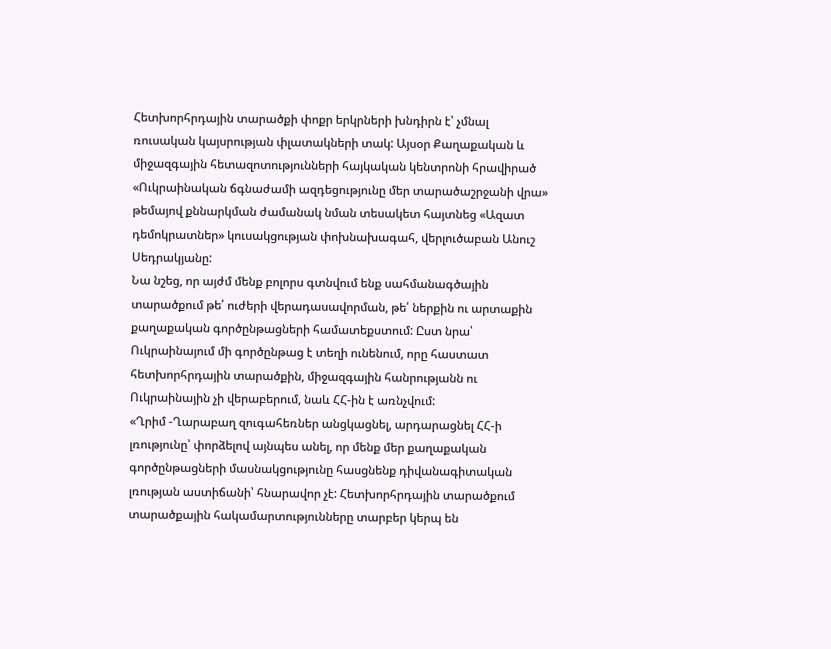Հետխորհրդային տարածքի փոքր երկրների խնդիրն է՝ չմնալ ռուսական կայսրության փլատակների տակ: Այսօր Քաղաքական և միջազգային հետազոտությունների հայկական կենտրոնի հրավիրած «Ուկրաինական ճգնաժամի ազդեցությունը մեր տարածաշրջանի վրա» թեմայով քննարկման ժամանակ նման տեսակետ հայտնեց «Ազատ դեմոկրատներ» կուսակցության փոխնախագահ, վերլուծաբան Անուշ Սեդրակյանը:
Նա նշեց, որ այժմ մենք բոլորս գտնվում ենք սահմանագծային տարածքում թե՛ ուժերի վերադասավորման, թե՛ ներքին ու արտաքին քաղաքական գործընթացների համատեքստում: Ըստ նրա՝ Ուկրաինայում մի գործընթաց է տեղի ունենում, որը հաստատ հետխորհրդային տարածքին, միջազգային հանրությանն ու Ուկրաինային չի վերաբերում, նաև ՀՀ-ին է առնչվում:
«Ղրիմ -Ղարաբաղ զուգահեռներ անցկացնել, արդարացնել ՀՀ-ի լռությունը՝ փորձելով այնպես անել, որ մենք մեր քաղաքական գործընթացների մասնակցությունը հասցնենք դիվանագիտական լռության աստիճանի՝ հնարավոր չէ: Հետխորհրդային տարածքում տարածքային հակամարտությունները տարբեր կերպ են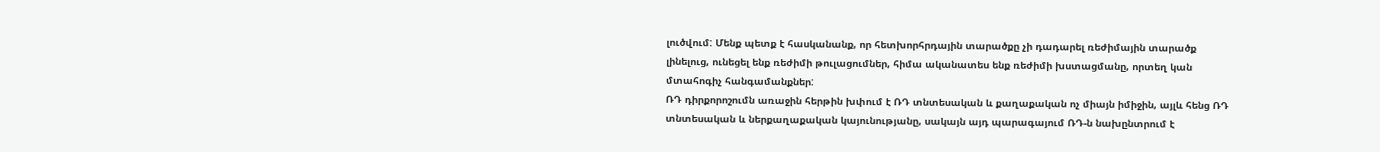լուծվում: Մենք պետք է հասկանանք, որ հետխորհրդային տարածքը չի դադարել ռեժիմային տարածք լինելուց, ունեցել ենք ռեժիմի թուլացումներ, հիմա ականատես ենք ռեժիմի խստացմանը, որտեղ կան մտահոգիչ հանգամանքներ:
ՌԴ դիրքորոշումն առաջին հերթին խփում է ՌԴ տնտեսական և քաղաքական ոչ միայն իմիջին, այլև հենց ՌԴ տնտեսական և ներքաղաքական կայունությանը, սակայն այդ պարագայում ՌԴ-ն նախընտրում է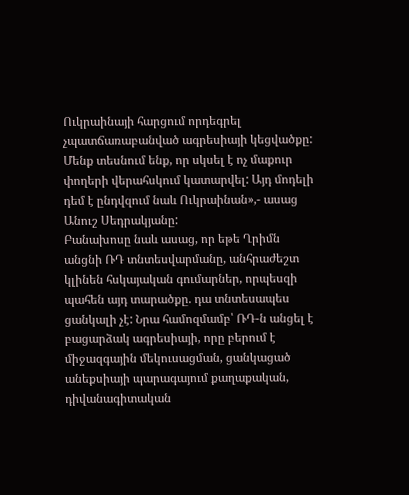Ուկրաինայի հարցում որդեգրել չպատճառաբանված ագրեսիայի կեցվածքը: Մենք տեսնում ենք, որ սկսել է ոչ մաքուր փողերի վերահսկում կատարվել: Այդ մոդելի դեմ է ընդվզում նաև Ուկրաինան»,- ասաց Անուշ Սեդրակյանը:
Բանախոսը նաև ասաց, որ եթե Ղրիմն անցնի ՌԴ տնտեսվարմանը, անհրաժեշտ կլինեն հսկայական գումարներ, որպեսզի պահեն այդ տարածքը. դա տնտեսապես ցանկալի չէ: Նրա համոզմամբ՝ ՌԴ-ն անցել է բացարձակ ագրեսիայի, որը բերում է միջազգային մեկուսացման, ցանկացած անեքսիայի պարագայում քաղաքական, դիվանագիտական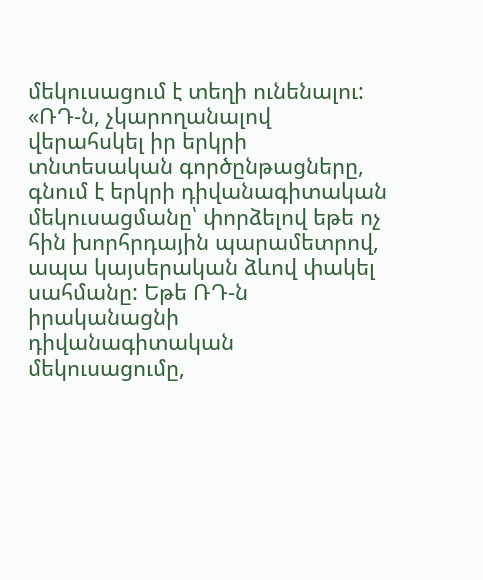մեկուսացում է տեղի ունենալու:
«ՌԴ-ն, չկարողանալով վերահսկել իր երկրի տնտեսական գործընթացները, գնում է երկրի դիվանագիտական մեկուսացմանը՝ փորձելով եթե ոչ հին խորհրդային պարամետրով, ապա կայսերական ձևով փակել սահմանը: Եթե ՌԴ-ն իրականացնի դիվանագիտական մեկուսացումը,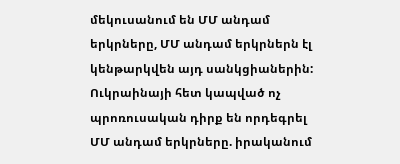մեկուսանում են ՄՄ անդամ երկրները, ՄՄ անդամ երկրներն էլ կենթարկվեն այդ սանկցիաներին:
Ուկրաինայի հետ կապված ոչ պրոռուսական դիրք են որդեգրել ՄՄ անդամ երկրները. իրականում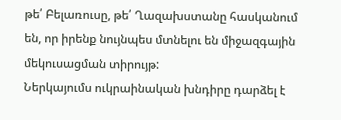թե՛ Բելառուսը, թե՛ Ղազախստանը հասկանում են, որ իրենք նույնպես մտնելու են միջազգային մեկուսացման տիրույթ:
Ներկայումս ուկրաինական խնդիրը դարձել է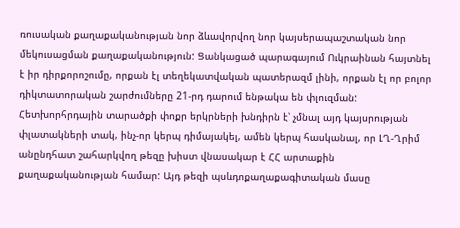ռուսական քաղաքականության նոր ձևավորվող նոր կայսերապաշտական նոր մեկուսացման քաղաքականություն: Ցանկացած պարագայում Ուկրաինան հայտնել է իր դիրքորոշումը, որքան էլ տեղեկատվական պատերազմ լինի, որքան էլ որ բոլոր դիկտատորական շարժումները 21-րդ դարում ենթակա են փլուզման: Հետխորհրդային տարածքի փոքր երկրների խնդիրն է՝ չմնալ այդ կայսրության փլատակների տակ, ինչ-որ կերպ դիմայակել, ամեն կերպ հասկանալ, որ ԼՂ-Ղրիմ անընդհատ շահարկվող թեզը խիստ վնասակար է ՀՀ արտաքին քաղաքականության համար: Այդ թեզի պսևդոքաղաքագիտական մասը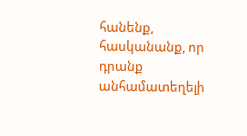հանենք, հասկանանք, որ դրանք անհամատեղելի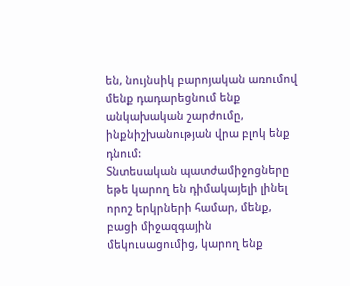են, նույնսիկ բարոյական առումով մենք դադարեցնում ենք անկախական շարժումը, ինքնիշխանության վրա բլոկ ենք դնում:
Տնտեսական պատժամիջոցները եթե կարող են դիմակայելի լինել որոշ երկրների համար, մենք, բացի միջազգային մեկուսացումից, կարող ենք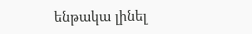ենթակա լինել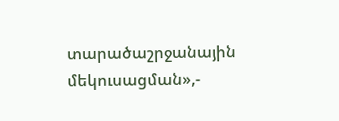տարածաշրջանային մեկուսացման»,-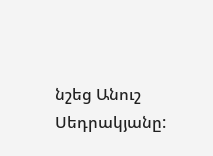նշեց Անուշ Սեդրակյանը: